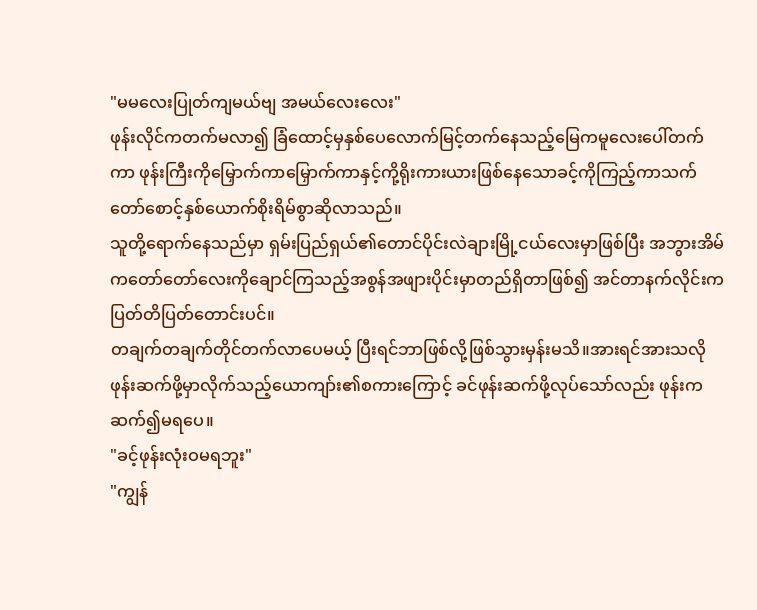"မမလေးပြုတ်ကျမယ်ဗျ အမယ်လေးလေး"
ဖုန်းလိုင်ကတက်မလာ၍ ခြံထောင့်မှနှစ်ပေလောက်မြင့်တက်နေသည့်မြေကမူလေးပေါ်တက်ကာ ဖုန်းကြီးကိုမြှောက်ကာမြှောက်ကာနှင့်ကို့ရိုးကားယားဖြစ်နေသောခင့်ကိုကြည့်ကာသက်တော်စောင့်နှစ်ယောက်စိုးရိမ်စွာဆိုလာသည်။
သူတို့ရောက်နေသည်မှာ ရှမ်းပြည်ရှယ်၏တောင်ပိုင်းလဲချားမြို့ငယ်လေးမှာဖြစ်ပြီး အဘွားအိမ်ကတော်တော်လေးကိုချောင်ကြသည့်အစွန်အဖျားပိုင်းမှာတည်ရှိတာဖြစ်၍ အင်တာနက်လိုင်းကပြတ်တိပြတ်တောင်းပင်။
တချက်တချက်တိုင်တက်လာပေမယ့် ပြီးရင်ဘာဖြစ်လို့ဖြစ်သွားမှန်းမသိ။အားရင်အားသလိုဖုန်းဆက်ဖို့မှာလိုက်သည့်ယောကျာ်း၏စကားကြောင့် ခင်ဖုန်းဆက်ဖို့လုပ်သော်လည်း ဖုန်းကဆက်၍မရပေ။
"ခင့်ဖုန်းလုံးဝမရဘူး"
"ကျွန်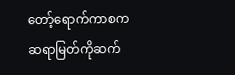တော့်ရောက်ကာစကဆရာမြတ်ကိုဆက်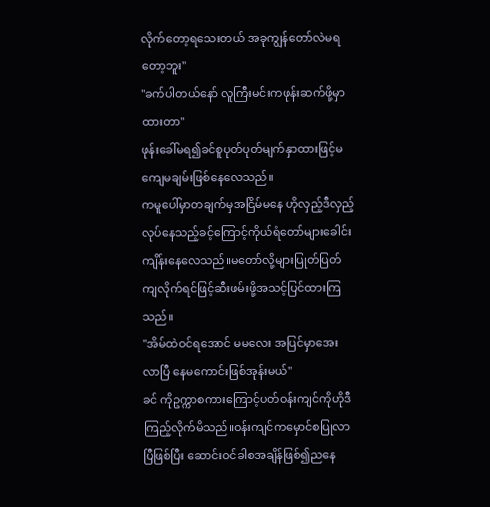လိုက်တော့ရသေးတယ် အခုကျွန်တော်လဲမရတော့ဘူး"
"ခက်ပါတယ်နော် လူကြီးမင်းကဖုန်းဆက်ဖို့မှာထားတာ"
ဖုန်းခေါ်မရ၍ခင်စူပုတ်ပုတ်မျက်နှာထားဖြင့်မကျေမချမ်းဖြစ်နေလေသည်။
ကမူပေါ်မှာတချက်မှအငြိမ်မနေ ဟိုလှည့်ဒီလှည့်လုပ်နေသည့်ခင့်ကြောင့်ကိုယ်ရံတော်များခေါင်းကျိန်းနေလေသည်။မတော်လို့များပြုတ်ပြတ်ကျလိုက်ရင်ဖြင့်ဆီးဖမ်းဖို့အသင့်ပြင်ထားကြသည်။
"အိမ်ထဲဝင်ရအောင် မမလေး အပြင်မှာအေးလာပြီ နေမကောင်းဖြစ်အုန်းမယ်"
ခင် ကိုဥက္ကာစကားကြောင့်ပတ်ဝန်းကျင်ကိုဟိုဒီကြည့်လိုက်မိသည်။ဝန်းကျင်ကမှောင်စပြုလာပြီဖြစ်ပြီး ဆောင်းဝင်ခါစအချိန်ဖြစ်၍ညနေ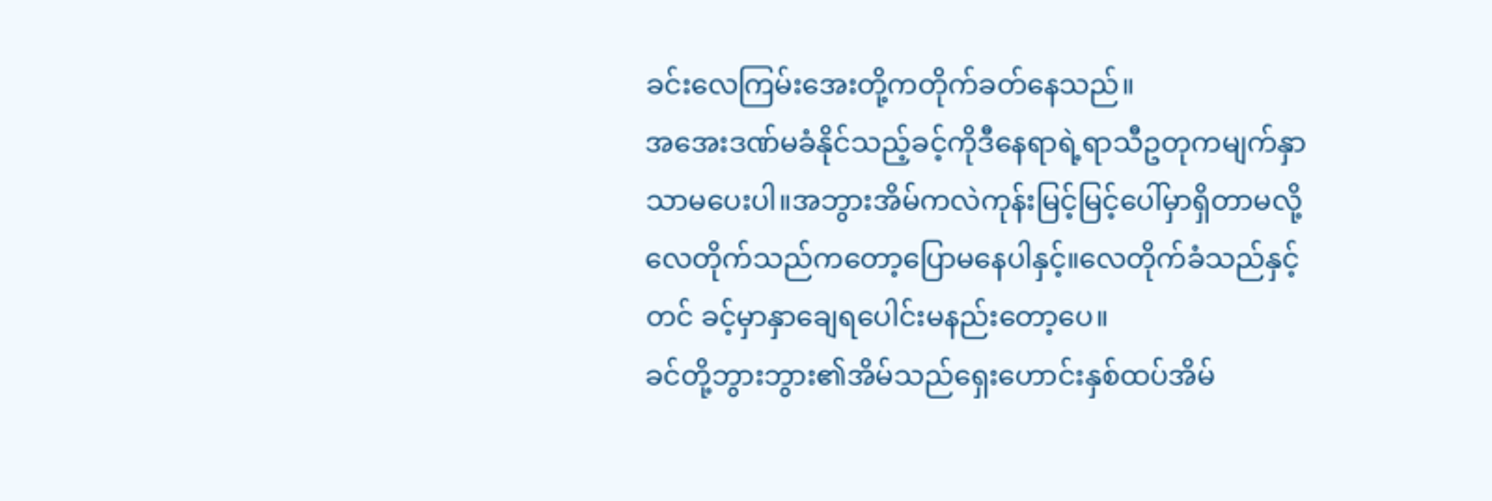ခင်းလေကြမ်းအေးတို့ကတိုက်ခတ်နေသည်။
အအေးဒဏ်မခံနိုင်သည့်ခင့်ကိုဒီနေရာရဲ့ရာသီဥတုကမျက်နှာသာမပေးပါ။အဘွားအိမ်ကလဲကုန်းမြင့်မြင့်ပေါ်မှာရှိတာမလို့လေတိုက်သည်ကတော့ပြောမနေပါနှင့်။လေတိုက်ခံသည်နှင့်တင် ခင့်မှာနှာချေရပေါင်းမနည်းတော့ပေ။
ခင်တို့ဘွားဘွား၏အိမ်သည်ရှေးဟောင်းနှစ်ထပ်အိမ်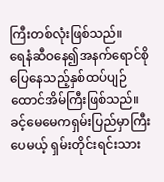ကြီးတစ်လုံးဖြစ်သည်။
ရေနံဆီဝနေ၍အနက်ရောင်စိုပြေနေသည့်နှစ်ထပ်ပျဉ်ထောင်အိမ်ကြီးဖြစ်သည်။
ခင့်မေမေကရှမ်းပြည်မှာကြီးပေမယ့် ရှမ်းတိုင်းရင်းသား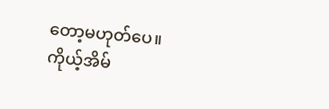တော့မဟုတ်ပေ။
ကိုယ့်အိမ်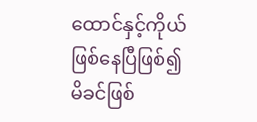ထောင်နှင့်ကိုယ်ဖြစ်နေပြီဖြစ်၍ မိခင်ဖြစ်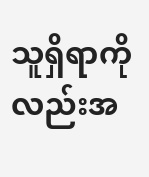သူရှိရာကိုလည်းအ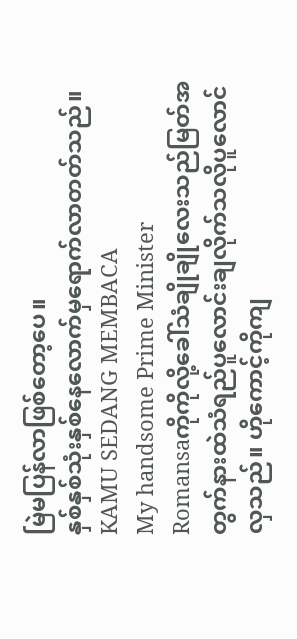မြဲမပြန်လာဖြစ်တော့ပေ။
နှစ်နှစ်သုံးနှစ်နေလောက်မှရောက်လာတတ်သည်။
KAMU SEDANG MEMBACA
My handsome Prime Minister
Romansaကိုကိုလို့ခေါ်သံချိုချိုလေးသည်မြတ်အတွက်နားထဲသံရည်ပူလောင်းချလိုက်သလိုပူလောင်လှသည်။ ဟိုကောင့်ကိုကျ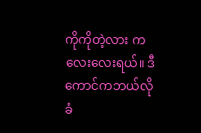ကိုကိုတဲ့လား ကလေးလေးရယ်။ ဒီကောင်ကဘယ်လိုခံ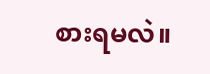စားရမလဲ။